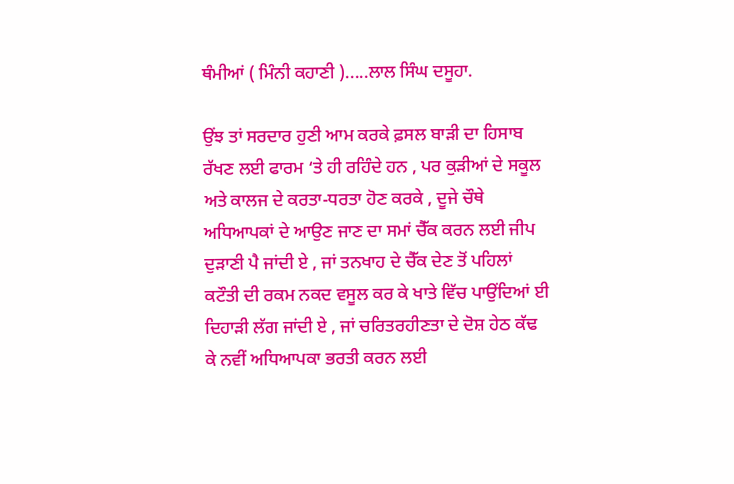ਥੰਮੀਆਂ ( ਮਿੰਨੀ ਕਹਾਣੀ ).....ਲਾਲ ਸਿੰਘ ਦਸੂਹਾ.

ਉਂਝ ਤਾਂ ਸਰਦਾਰ ਹੁਣੀ ਆਮ ਕਰਕੇ ਫ਼ਸਲ ਬਾੜੀ ਦਾ ਹਿਸਾਬ ਰੱਖਣ ਲਈ ਫਾਰਮ ‘ਤੇ ਹੀ ਰਹਿੰਦੇ ਹਨ , ਪਰ ਕੁੜੀਆਂ ਦੇ ਸਕੂਲ ਅਤੇ ਕਾਲਜ ਦੇ ਕਰਤਾ-ਧਰਤਾ ਹੋਣ ਕਰਕੇ , ਦੂਜੇ ਚੌਥੇ ਅਧਿਆਪਕਾਂ ਦੇ ਆਉਣ ਜਾਣ ਦਾ ਸਮਾਂ ਚੈੱਕ ਕਰਨ ਲਈ ਜੀਪ ਦੁੜਾਣੀ ਪੈ ਜਾਂਦੀ ਏ , ਜਾਂ ਤਨਖਾਹ ਦੇ ਚੈੱਕ ਦੇਣ ਤੋਂ ਪਹਿਲਾਂ ਕਟੌਤੀ ਦੀ ਰਕਮ ਨਕਦ ਵਸੂਲ ਕਰ ਕੇ ਖਾਤੇ ਵਿੱਚ ਪਾਉਂਦਿਆਂ ਈ ਦਿਹਾੜੀ ਲੱਗ ਜਾਂਦੀ ਏ , ਜਾਂ ਚਰਿਤਰਹੀਣਤਾ ਦੇ ਦੋਸ਼ ਹੇਠ ਕੱਢ ਕੇ ਨਵੀਂ ਅਧਿਆਪਕਾ ਭਰਤੀ ਕਰਨ ਲਈ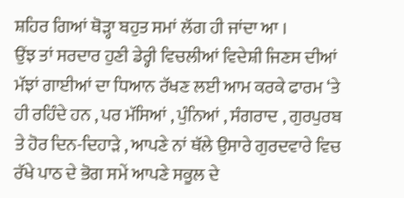ਸ਼ਹਿਰ ਗਿਆਂ ਥੋੜ੍ਹਾ ਬਹੁਤ ਸਮਾਂ ਲੱਗ ਹੀ ਜਾਂਦਾ ਆ ।
ਉਂਝ ਤਾਂ ਸਰਦਾਰ ਹੁਣੀ ਡੇਰ੍ਹੀ ਵਿਚਲੀਆਂ ਵਿਦੇਸ਼ੀ ਜਿਣਸ ਦੀਆਂ ਮੱਝਾਂ ਗਾਈਆਂ ਦਾ ਧਿਆਨ ਰੱਖਣ ਲਈ ਆਮ ਕਰਕੇ ਫਾਰਮ ‘ਤੇ ਹੀ ਰਹਿੰਦੇ ਹਨ , ਪਰ ਮੱਸਿਆਂ , ਪੁੰਨਿਆਂ , ਸੰਗਰਾਦ , ਗੁਰਪੁਰਬ ਤੇ ਹੋਰ ਦਿਨ-ਦਿਹਾੜੇ , ਆਪਣੇ ਨਾਂ ਥੱਲੇ ਉਸਾਰੇ ਗੁਰਦਵਾਰੇ ਵਿਚ ਰੱਖੇ ਪਾਠ ਦੇ ਭੋਗ ਸਮੇਂ ਆਪਣੇ ਸਕੂਲ ਦੇ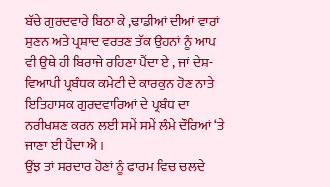ਬੱਚੇ ਗੁਰਦਵਾਰੇ ਬਿਠਾ ਕੇ ,ਢਾਡੀਆਂ ਦੀਆਂ ਵਾਰਾਂ ਸੁਣਨ ਅਤੇ ਪ੍ਰਸ਼ਾਦ ਵਰਤਣ ਤੱਕ ਉਹਨਾਂ ਨੂੰ ਆਪ ਵੀ ਉਥੇ ਹੀ ਬਿਰਾਜੇ ਰਹਿਣਾ ਪੈਂਦਾ ਏ , ਜਾਂ ਦੇਸ਼-ਵਿਆਪੀ ਪ੍ਰਬੰਧਕ ਕਮੇਟੀ ਦੇ ਕਾਰਕੁਨ ਹੋਣ ਨਾਤੇ ਇਤਿਹਾਸਕ ਗੁਰਦਵਾਰਿਆਂ ਦੇ ਪ੍ਰਬੰਧ ਦਾ ਨਰੀਖਸ਼ਣ ਕਰਨ ਲਈ ਸਮੇਂ ਸਮੇਂ ਲੰਮੇ ਦੌਰਿਆਂ ‘ਤੇ ਜਾਣਾ ਈ ਪੈਂਦਾ ਐ ।
ਉਂਝ ਤਾਂ ਸਰਦਾਰ ਹੋਣਾਂ ਨੂੰ ਫਾਰਮ ਵਿਚ ਚਲਦੇ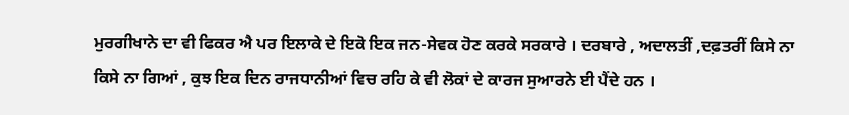ਮੁਰਗੀਖਾਨੇ ਦਾ ਵੀ ਫਿਕਰ ਐ ਪਰ ਇਲਾਕੇ ਦੇ ਇਕੋ ਇਕ ਜਨ-ਸੇਵਕ ਹੋਣ ਕਰਕੇ ਸਰਕਾਰੇ । ਦਰਬਾਰੇ , ਅਦਾਲਤੀਂ ,ਦਫ਼ਤਰੀਂ ਕਿਸੇ ਨਾ ਕਿਸੇ ਨਾ ਗਿਆਂ , ਕੁਝ ਇਕ ਦਿਨ ਰਾਜਧਾਨੀਆਂ ਵਿਚ ਰਹਿ ਕੇ ਵੀ ਲੋਕਾਂ ਦੇ ਕਾਰਜ ਸੁਆਰਨੇ ਈ ਪੈਂਦੇ ਹਨ ।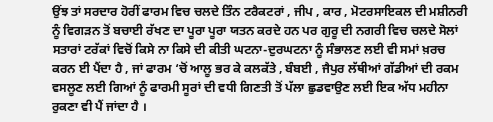ਉਂਝ ਤਾਂ ਸਰਦਾਰ ਹੋਰੀਂ ਫਾਰਮ ਵਿਚ ਚਲਦੇ ਤਿੰਨ ਟਰੈਕਟਰਾਂ , ਜੀਪ , ਕਾਰ , ਮੋਟਰਸਾਇਕਲ ਦੀ ਮਸ਼ੀਨਰੀ ਨੂੰ ਵਿਗੜਨ ਤੋਂ ਬਚਾਈ ਰੱਖਣ ਦਾ ਪੂਰਾ ਪੂਰਾ ਯਤਨ ਕਰਦੇ ਹਨ ਪਰ ਗੁਰੂ ਦੀ ਨਗਰੀ ਵਿਚ ਚਲਦੇ ਸੋਲਾਂ ਸਤਾਰਾਂ ਟਰੱਕਾਂ ਵਿਚੋਂ ਕਿਸੇ ਨਾ ਕਿਸੇ ਦੀ ਕੀਤੀ ਘਟਨਾ-ਦੁਰਘਟਨਾ ਨੂੰ ਸੰਭਾਲਣ ਲਈ ਵੀ ਸਮਾਂ ਖ਼ਰਚ ਕਰਨ ਈ ਪੈਂਦਾ ਹੈ , ਜਾਂ ਫਾਰਮ ‘ਚੋਂ ਆਲੂ ਭਰ ਕੇ ਕਲਕੱਤੇ , ਬੰਬਈ , ਜੈਪੁਰ ਲੱਥੀਆਂ ਗੱਡੀਆਂ ਦੀ ਰਕਮ ਵਸਲੂਣ ਲਈ ਗਿਆਂ ਨੂੰ ਫਾਰਮੀ ਸੂਰਾਂ ਦੀ ਵਧੀ ਗਿਣਤੀ ਤੋਂ ਪੱਲਾ ਛੁਡਵਾਉਣ ਲਈ ਇਕ ਅੱਧ ਮਹੀਨਾ ਰੁਕਣਾ ਵੀ ਪੈਂ ਜਾਂਦਾ ਹੈ ।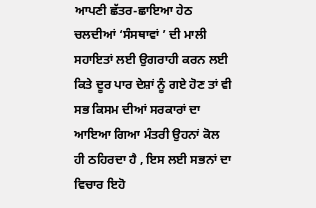ਆਪਣੀ ਛੱਤਰ-ਛਾਇਆ ਹੇਠ ਚਲਦੀਆਂ ‘ਸੰਸਥਾਵਾਂ ’ ਦੀ ਮਾਲੀ ਸਹਾਇਤਾਂ ਲਈ ਉਗਰਾਹੀ ਕਰਨ ਲਈ ਕਿਤੇ ਦੂਰ ਪਾਰ ਦੇਸ਼ਾਂ ਨੂੰ ਗਏ ਹੋਣ ਤਾਂ ਵੀ ਸਭ ਕਿਸਮ ਦੀਆਂ ਸਰਕਾਰਾਂ ਦਾ ਆਇਆ ਗਿਆ ਮੰਤਰੀ ਉਹਨਾਂ ਕੋਲ ਹੀ ਠਹਿਰਦਾ ਹੈ , ਇਸ ਲਈ ਸਭਨਾਂ ਦਾ ਵਿਚਾਰ ਇਹੋ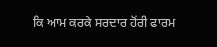ਕਿ ਆਮ ਕਰਕੇ ਸਰਦਾਰ ਹੋਂਰੀ ਫਾਰਮ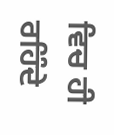ਵਿਚ ਹੀ ਰਹਿੰਦੇ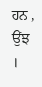ਹਨ , ਉਂਝ ।